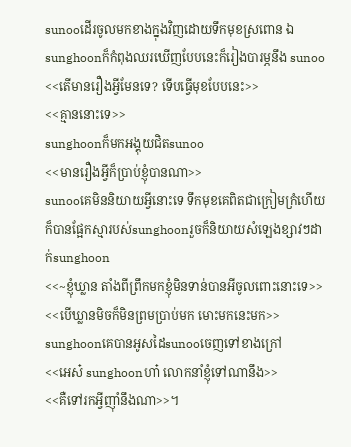sunooដើរចូលមកខាងក្នុងវិញដោយទឹកមុខស្រពោន ឯsunghoonក៏កំពុងឈរឃើញបែបនេះក៏រៀងបារម្ភនឹង sunoo
<<តើមានរឿងអ្វីមែនទេ? ទើបធ្វើមុខបែបនេះ>>
<<គ្មាននោះទេ>>
sunghoonក៏មកអង្គុយជិតsunoo
<<មានរឿងអ្វីក៏ប្រាប់ខ្ញុំបានណា>>
sunooគេមិននិយាយអ្វីនោះទេ ទឹកមុខគេពិតជាក្រៀមក្រំហើយក៏បានផ្អែកស្មារបស់sunghoonរួចក៏និយាយសំឡេងខ្សាវៗដាក់sunghoon
<<~ខ្ញុំឃ្លាន តាំងពីព្រឹកមកខ្ញុំមិនទាន់បានអីចូលពោះនោះទេ>>
<<បើឃ្លានមិចក៏មិនព្រមប្រាប់មក មោះមកនេះមក>>
sunghoonគេបានអូសដៃsunooចេញទៅខាងក្រៅ
<<អេស៎ sunghoonហា៎ លោកនាំខ្ញុំទៅណានឹង>>
<<គឺទៅរកអ្វីញ៉ាំនឹងណា>>។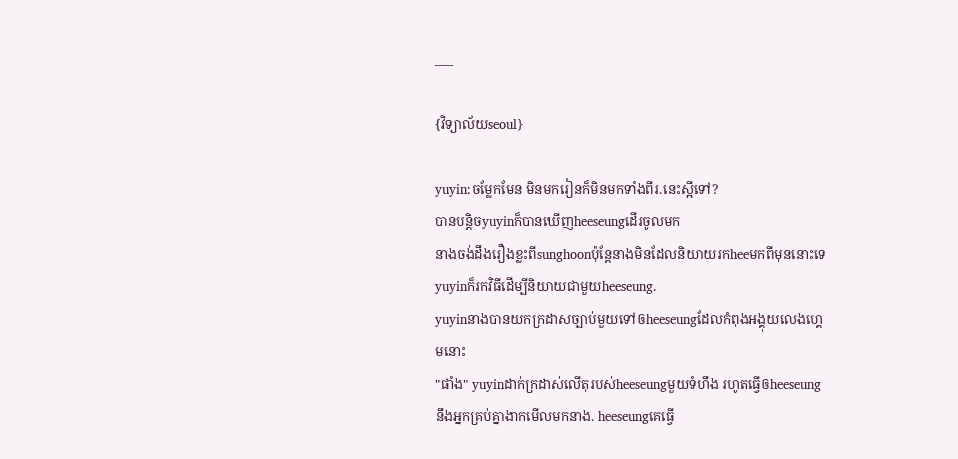___

{វិទ្យាល័យseoul}

yuyin:ចម្លែកមែន មិនមករៀនក៏មិនមកទាំងពីរ.នេះស្អីទៅ?
បានបន្តិចyuyinក៏បានឃើញheeseungដើរចូលមក
នាងចង់ដឹងរឿងខ្លះពីsunghoonប៉ុន្តែនាងមិនដែលនិយាយរកheeមកពីមុននោះទេ yuyinក៏រកវិធីដើម្បីនិយាយជាមួយheeseung.
yuyinនាងបានយកក្រដាសច្បាប់មួយទៅឲheeseungដែលកំពុងអង្គុយលេងហ្គេមនោះ
"ផាំង" yuyinដាក់ក្រដាស់លើតុរបស់heeseungមួយទំហឹង រហូតធ្វើឲheeseungនឹងអ្នកគ្រប់គ្នាងាកមើលមកនាង. heeseungគេធ្វើ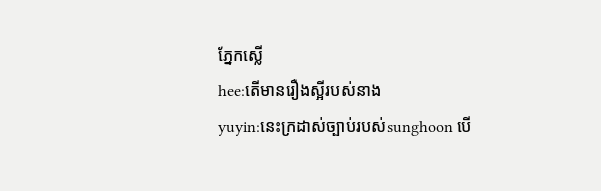ភ្នែកស្លើ
hee:តើមានរឿងស្អីរបស់នាង
yuyin:នេះក្រដាស់ច្បាប់របស់sunghoon បើ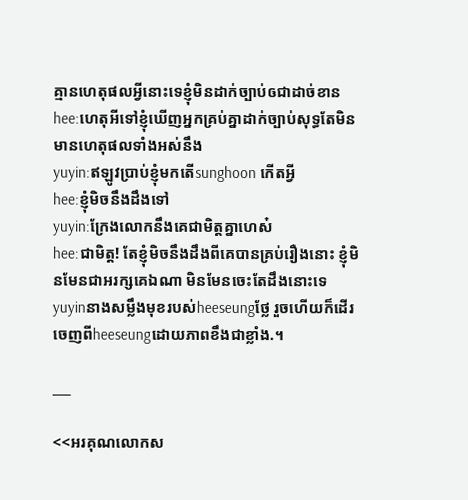គ្មានហេតុផលអ្វីនោះទេខ្ញុំមិនដាក់ច្បាប់ឲជាដាច់ខាន
hee:ហេតុអីទៅខ្ញុំឃើញអ្នកគ្រប់គ្នាដាក់ច្បាប់សុទ្ធតែមិនមានហេតុផលទាំងអស់នឹង
yuyin:ឥឡូវប្រាប់ខ្ញុំមកតើsunghoon កើតអ្វី
hee:ខ្ញុំមិចនឹងដឹងទៅ
yuyin:ក្រែងលោកនឹងគេជាមិត្តគ្នាហេស៎
hee:ជាមិត្ត! តែខ្ញុំមិចនឹងដឹងពីគេបានគ្រប់រឿងនោះ ខ្ញុំមិនមែនជាអរក្សគេឯណា មិនមែនចេះតែដឹងនោះទេ
yuyinនាងសម្លឹងមុខរបស់heeseungថ្លែ រួចហើយក៏ដើរចេញពីheeseungដោយភាពខឹងជាខ្លាំង.។

___

<<អរគុណលោកស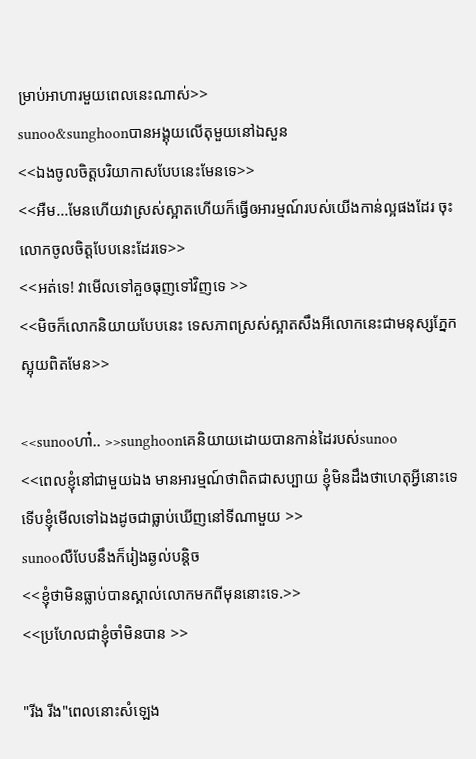ម្រាប់អាហារមួយពេលនេះណាស់>>
sunoo&sunghoonបានអង្គុយលើតុមួយនៅឯសួន
<<ឯងចូលចិត្តបរិយាកាសបែបនេះមែនទេ>>
<<អឺម...មែនហើយវាស្រស់ស្អាតហើយក៏ធ្វើឲអារម្មណ៍របស់យើងកាន់ល្អផងដែរ ចុះលោកចូលចិត្តបែបនេះដែរទេ>>
<<អត់ទេ! វាមើលទៅគួឲធុញទៅវិញទេ >>
<<មិចក៏លោកនិយាយបែបនេះ ទេសភាពស្រស់ស្អាតសឹងអីលោកនេះជាមនុស្សភ្នែកស្អុយពិតមែន>>

<<sunooហា៎.. >>sunghoonគេនិយាយដោយបានកាន់ដៃរបស់sunoo
<<ពេលខ្ញុំនៅជាមួយឯង មានអារម្មណ៍ថាពិតជាសប្បាយ ខ្ញុំមិនដឹងថាហេតុអ្វីនោះទេ ទើបខ្ញុំមើលទៅឯងដូចជាធ្លាប់ឃើញនៅទីណាមួយ >>
sunooលឺបែបនឹងក៏រៀងឆ្ងល់បន្តិច
<<ខ្ញុំថាមិនធ្លាប់បានស្គាល់លោកមកពីមុននោះទេ.>>
<<ប្រហែលជាខ្ញុំចាំមិនបាន >>

"រីង រីង"ពេលនោះសំឡេង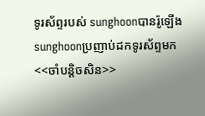ទូរស័ព្ទរបស់ sunghoonបានរ៉ូឡើង sunghoonប្រញាប់ដកទូរស័ព្ទមក
<<ចាំបន្តិចសិន>>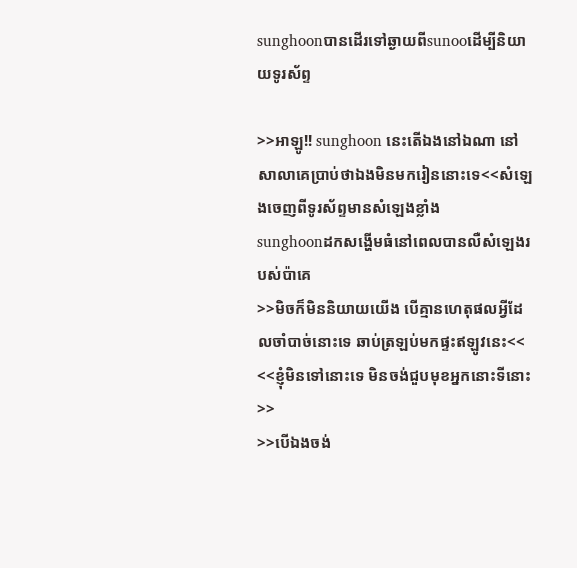sunghoonបានដើរទៅឆ្ងាយពីsunooដើម្បីនិយាយទូរស័ព្ទ

>>អាឡូ!! sunghoon នេះតើឯងនៅឯណា នៅសាលាគេប្រាប់ថាឯងមិនមករៀននោះទេ<<សំឡេងចេញពីទូរស័ព្ទមានសំឡេងខ្លាំង
sunghoonដកសង្ហើមធំនៅពេលបានលឺសំឡេងរបស់ប៉ាគេ
>>មិចក៏មិននិយាយយើង បើគ្មានហេតុផលអ្វីដែលចាំបាច់នោះទេ ឆាប់ត្រឡប់មកផ្ទះឥឡូវនេះ<<
<<ខ្ញុំមិនទៅនោះទេ មិនចង់ជួបមុខអ្នកនោះទីនោះ>>
>>បើឯងចង់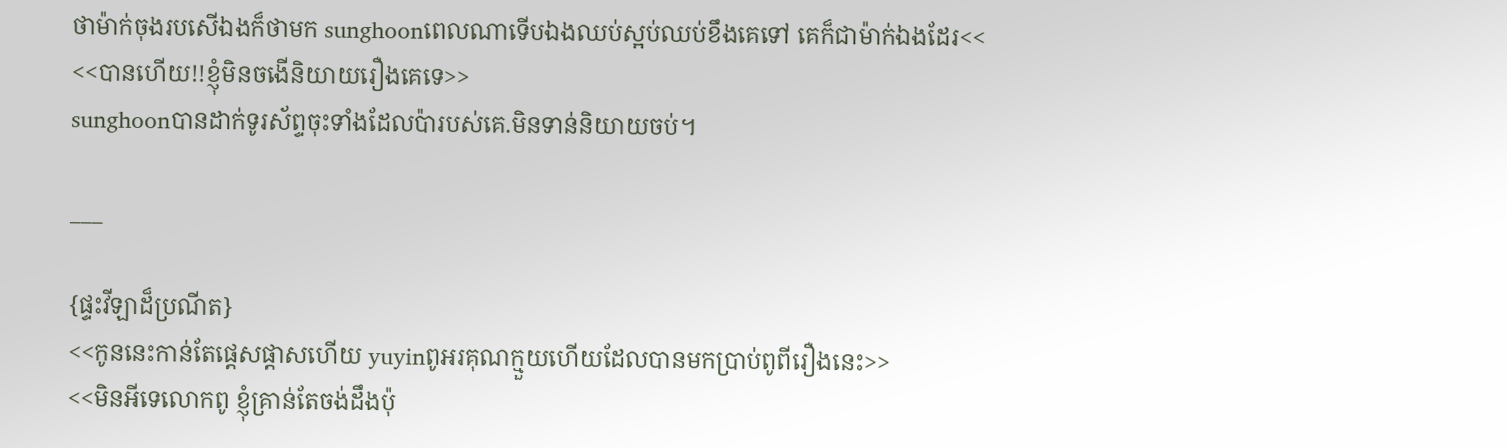ថាម៉ាក់ចុងរបសើឯងក៏ថាមក sunghoonពេលណាទើបឯងឈប់ស្អប់ឈប់ខឹងគេទៅ គេក៏ជាម៉ាក់ឯងដែរ<<
<<បានហើយ!!ខ្ញុំមិនចងើនិយាយរឿងគេទេ>>
sunghoonបានដាក់ទូរស័ព្ទចុះទាំងដែលប៉ារបស់គេ.មិនទាន់និយាយចប់។

___

{ផ្ទះវីឡាដ៏ប្រណីត}
<<កូននេះកាន់តែផ្ដេសផ្ដាសហើយ yuyinពូអរគុណក្មួយហើយដែលបានមកប្រាប់ពូពីរឿងនេះ>>
<<មិនអីទេលោកពូ ខ្ញុំគ្រាន់តែចង់ដឹងប៉ុ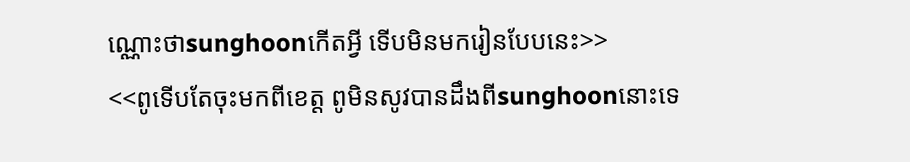ណ្ណោះថាsunghoonកើតអ្វី ទើបមិនមករៀនបែបនេះ>>
<<ពូទើបតែចុះមកពីខេត្ត ពូមិនសូវបានដឹងពីsunghoonនោះទេ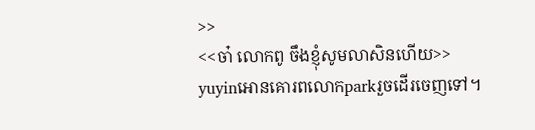>>
<<ចា៎ លោកពូ ចឹងខ្ញុំសូមលាសិនហើយ>>
yuyinអោនគោរពលោកparkរួចដើរចេញទៅ។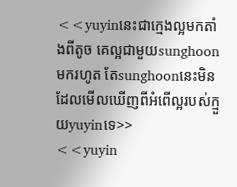<<yuyinនេះជាក្មេងល្អមកតាំងពីតូច គេល្អជាមួយsunghoonមករហូត តែsunghoonនេះមិនដែលមើលឃើញពីអំពើល្អរបស់ក្មួយyuyinទេ>>
<<yuyin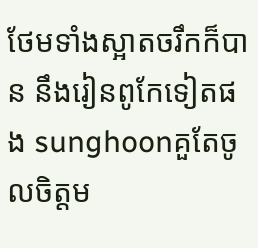ថែមទាំងស្អាតចរឹកក៏បាន នឹងរៀនពូកែទៀតផង sunghoonគួតែចូលចិត្តម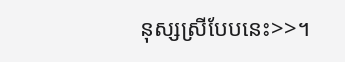នុស្សស្រីបែបនេះ>>។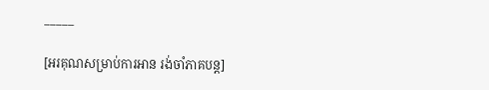_____

[អរគុណសម្រាប់ការអាន រង់ចាំភាគបន្ត]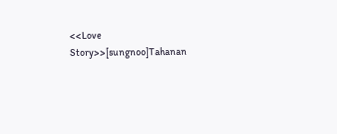<<Love Story>>[sungnoo]Tahanan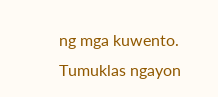ng mga kuwento. Tumuklas ngayon